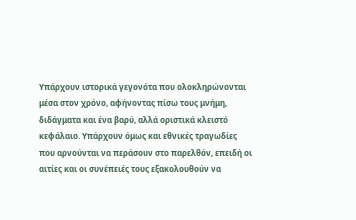Υπάρχουν ιστορικά γεγονότα που ολοκληρώνονται μέσα στον χρόνο, αφήνοντας πίσω τους μνήμη, διδάγματα και ένα βαρύ, αλλά οριστικά κλειστό κεφάλαιο. Υπάρχουν όμως και εθνικές τραγωδίες που αρνούνται να περάσουν στο παρελθόν, επειδή οι αιτίες και οι συνέπειές τους εξακολουθούν να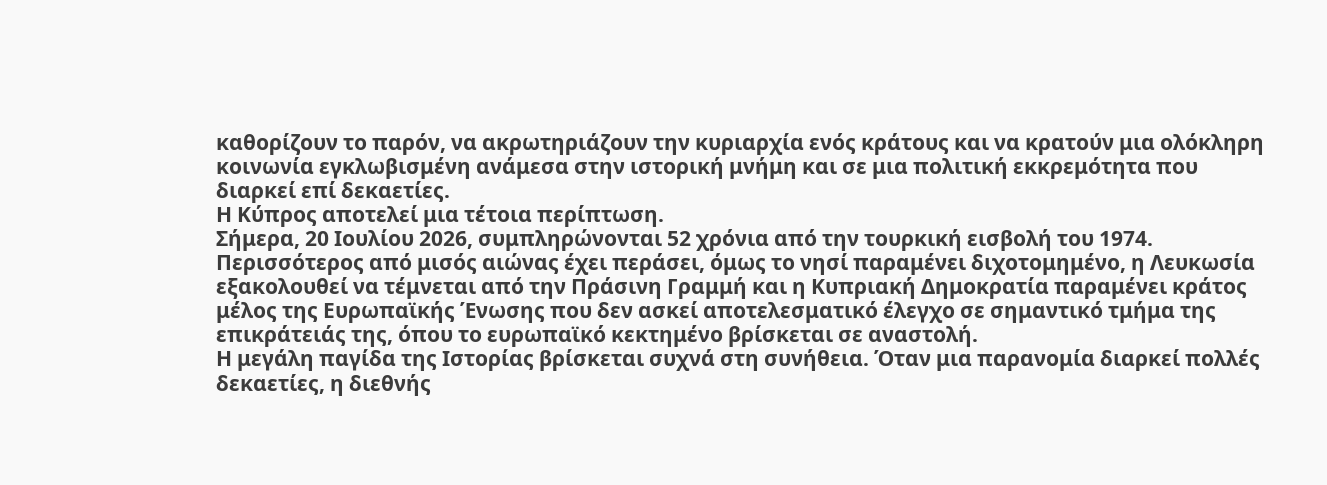καθορίζουν το παρόν, να ακρωτηριάζουν την κυριαρχία ενός κράτους και να κρατούν μια ολόκληρη κοινωνία εγκλωβισμένη ανάμεσα στην ιστορική μνήμη και σε μια πολιτική εκκρεμότητα που διαρκεί επί δεκαετίες.
Η Κύπρος αποτελεί μια τέτοια περίπτωση.
Σήμερα, 20 Ιουλίου 2026, συμπληρώνονται 52 χρόνια από την τουρκική εισβολή του 1974. Περισσότερος από μισός αιώνας έχει περάσει, όμως το νησί παραμένει διχοτομημένο, η Λευκωσία εξακολουθεί να τέμνεται από την Πράσινη Γραμμή και η Κυπριακή Δημοκρατία παραμένει κράτος μέλος της Ευρωπαϊκής Ένωσης που δεν ασκεί αποτελεσματικό έλεγχο σε σημαντικό τμήμα της επικράτειάς της, όπου το ευρωπαϊκό κεκτημένο βρίσκεται σε αναστολή.
Η μεγάλη παγίδα της Ιστορίας βρίσκεται συχνά στη συνήθεια. Όταν μια παρανομία διαρκεί πολλές δεκαετίες, η διεθνής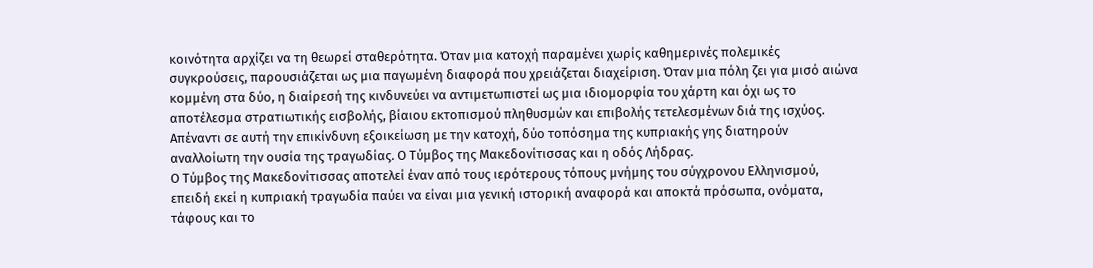κοινότητα αρχίζει να τη θεωρεί σταθερότητα. Όταν μια κατοχή παραμένει χωρίς καθημερινές πολεμικές συγκρούσεις, παρουσιάζεται ως μια παγωμένη διαφορά που χρειάζεται διαχείριση. Όταν μια πόλη ζει για μισό αιώνα κομμένη στα δύο, η διαίρεσή της κινδυνεύει να αντιμετωπιστεί ως μια ιδιομορφία του χάρτη και όχι ως το αποτέλεσμα στρατιωτικής εισβολής, βίαιου εκτοπισμού πληθυσμών και επιβολής τετελεσμένων διά της ισχύος.
Απέναντι σε αυτή την επικίνδυνη εξοικείωση με την κατοχή, δύο τοπόσημα της κυπριακής γης διατηρούν αναλλοίωτη την ουσία της τραγωδίας. Ο Τύμβος της Μακεδονίτισσας και η οδός Λήδρας.
Ο Τύμβος της Μακεδονίτισσας αποτελεί έναν από τους ιερότερους τόπους μνήμης του σύγχρονου Ελληνισμού, επειδή εκεί η κυπριακή τραγωδία παύει να είναι μια γενική ιστορική αναφορά και αποκτά πρόσωπα, ονόματα, τάφους και το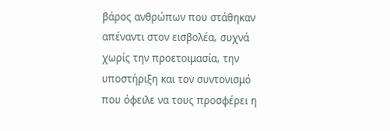βάρος ανθρώπων που στάθηκαν απέναντι στον εισβολέα, συχνά χωρίς την προετοιμασία, την υποστήριξη και τον συντονισμό που όφειλε να τους προσφέρει η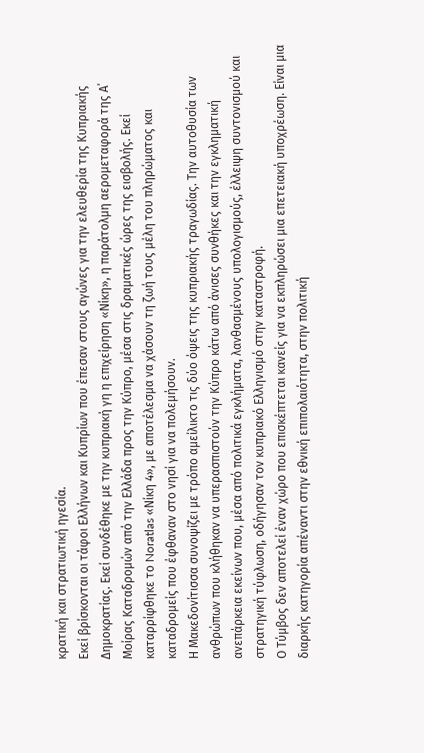κρατική και στρατιωτική ηγεσία.
Εκεί βρίσκονται οι τάφοι Ελλήνων και Κυπρίων που έπεσαν στους αγώνες για την ελευθερία της Κυπριακής Δημοκρατίας. Εκεί συνδέθηκε με την κυπριακή γη η επιχείρηση «Νίκη», η παράτολμη αερομεταφορά της Α΄ Μοίρας Καταδρομών από την Ελλάδα προς την Κύπρο, μέσα στις δραματικές ώρες της εισβολής. Εκεί καταρρίφθηκε το Noratlas «Νίκη 4», με αποτέλεσμα να χάσουν τη ζωή τους μέλη του πληρώματος και καταδρομείς που έφθαναν στο νησί για να πολεμήσουν.
Η Μακεδονίτισσα συνοψίζει με τρόπο αμείλικτο τις δύο όψεις της κυπριακής τραγωδίας. Την αυτοθυσία των ανθρώπων που κλήθηκαν να υπερασπιστούν την Κύπρο κάτω από άνισες συνθήκες και την εγκληματική ανεπάρκεια εκείνων που, μέσα από πολιτικά εγκλήματα, λανθασμένους υπολογισμούς, έλλειψη συντονισμού και στρατηγική τύφλωση, οδήγησαν τον κυπριακό Ελληνισμό στην καταστροφή.
Ο Τύμβος δεν αποτελεί έναν χώρο που επισκέπτεται κανείς για να εκπληρώσει μια επετειακή υποχρέωση. Είναι μια διαρκής κατηγορία απέναντι στην εθνική επιπολαιότητα, στην πολιτική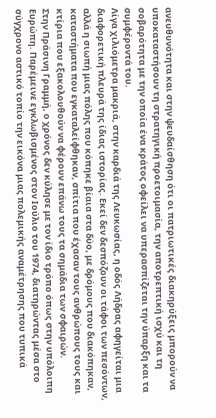ανευθυνότητα και στην ψευδαίσθηση ότι οι πατριωτικές διακηρύξεις μπορούν να υποκαταστήσουν τη στρατηγική προετοιμασία, την αποτρεπτική ισχύ και τη σοβαρότητα με την οποία ένα κράτος οφείλει να υπερασπίζεται την ύπαρξη και τα συμφέροντά του.
Λίγα χιλιόμετρα μακριά, στην καρδιά της Λευκωσίας, η οδός Λήδρας αφηγείται μια διαφορετική πλευρά της ίδιας ιστορίας. Εκεί δεν δεσπόζουν οι τάφοι των πεσόντων, αλλά η σιωπή μιας πόλης που κόπηκε βίαια στα δύο, με δρόμους που διακόπηκαν, καταστήματα που εγκαταλείφθηκαν, σπίτια που έχασαν τους ανθρώπους τους και κτίρια που εξακολουθούν να φέρουν επάνω τους τα σημάδια των σφαιρών.
Στην Πράσινη Γραμμή, ο χρόνος δεν κύλησε με τον ίδιο τρόπο όπως στην υπόλοιπη Ευρώπη. Παρέμεινε εγκλωβισμένος στον Ιούλιο του 1974, διατηρώντας μέσα στο σύγχρονο αστικό τοπίο την εικόνα μιας πολεμικής αναμέτρησης που τυπικά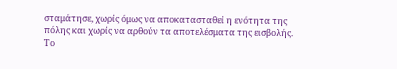σταμάτησε, χωρίς όμως να αποκατασταθεί η ενότητα της πόλης και χωρίς να αρθούν τα αποτελέσματα της εισβολής.
Το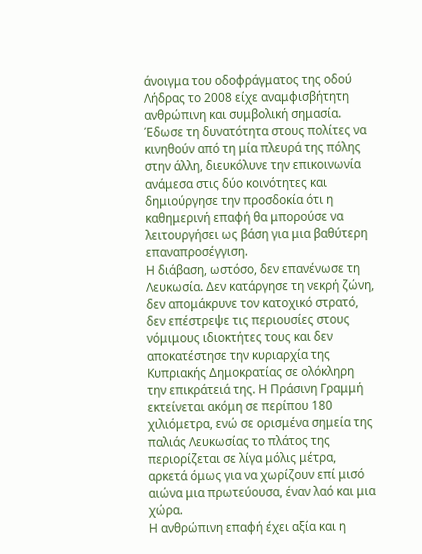άνοιγμα του οδοφράγματος της οδού Λήδρας το 2008 είχε αναμφισβήτητη ανθρώπινη και συμβολική σημασία. Έδωσε τη δυνατότητα στους πολίτες να κινηθούν από τη μία πλευρά της πόλης στην άλλη, διευκόλυνε την επικοινωνία ανάμεσα στις δύο κοινότητες και δημιούργησε την προσδοκία ότι η καθημερινή επαφή θα μπορούσε να λειτουργήσει ως βάση για μια βαθύτερη επαναπροσέγγιση.
Η διάβαση, ωστόσο, δεν επανένωσε τη Λευκωσία. Δεν κατάργησε τη νεκρή ζώνη, δεν απομάκρυνε τον κατοχικό στρατό, δεν επέστρεψε τις περιουσίες στους νόμιμους ιδιοκτήτες τους και δεν αποκατέστησε την κυριαρχία της Κυπριακής Δημοκρατίας σε ολόκληρη την επικράτειά της. Η Πράσινη Γραμμή εκτείνεται ακόμη σε περίπου 180 χιλιόμετρα, ενώ σε ορισμένα σημεία της παλιάς Λευκωσίας το πλάτος της περιορίζεται σε λίγα μόλις μέτρα, αρκετά όμως για να χωρίζουν επί μισό αιώνα μια πρωτεύουσα, έναν λαό και μια χώρα.
Η ανθρώπινη επαφή έχει αξία και η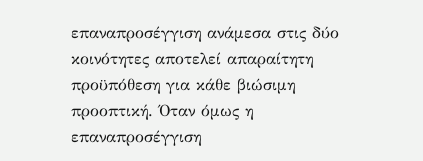επαναπροσέγγιση ανάμεσα στις δύο κοινότητες αποτελεί απαραίτητη προϋπόθεση για κάθε βιώσιμη προοπτική. Όταν όμως η επαναπροσέγγιση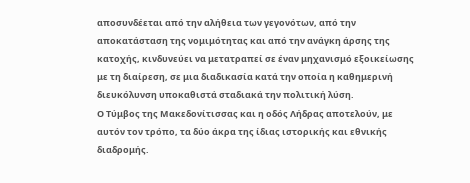αποσυνδέεται από την αλήθεια των γεγονότων, από την αποκατάσταση της νομιμότητας και από την ανάγκη άρσης της κατοχής, κινδυνεύει να μετατραπεί σε έναν μηχανισμό εξοικείωσης με τη διαίρεση, σε μια διαδικασία κατά την οποία η καθημερινή διευκόλυνση υποκαθιστά σταδιακά την πολιτική λύση.
Ο Τύμβος της Μακεδονίτισσας και η οδός Λήδρας αποτελούν, με αυτόν τον τρόπο, τα δύο άκρα της ίδιας ιστορικής και εθνικής διαδρομής.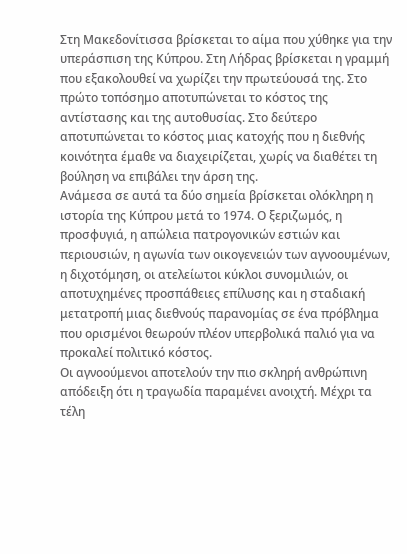Στη Μακεδονίτισσα βρίσκεται το αίμα που χύθηκε για την υπεράσπιση της Κύπρου. Στη Λήδρας βρίσκεται η γραμμή που εξακολουθεί να χωρίζει την πρωτεύουσά της. Στο πρώτο τοπόσημο αποτυπώνεται το κόστος της αντίστασης και της αυτοθυσίας. Στο δεύτερο αποτυπώνεται το κόστος μιας κατοχής που η διεθνής κοινότητα έμαθε να διαχειρίζεται, χωρίς να διαθέτει τη βούληση να επιβάλει την άρση της.
Ανάμεσα σε αυτά τα δύο σημεία βρίσκεται ολόκληρη η ιστορία της Κύπρου μετά το 1974. Ο ξεριζωμός, η προσφυγιά, η απώλεια πατρογονικών εστιών και περιουσιών, η αγωνία των οικογενειών των αγνοουμένων, η διχοτόμηση, οι ατελείωτοι κύκλοι συνομιλιών, οι αποτυχημένες προσπάθειες επίλυσης και η σταδιακή μετατροπή μιας διεθνούς παρανομίας σε ένα πρόβλημα που ορισμένοι θεωρούν πλέον υπερβολικά παλιό για να προκαλεί πολιτικό κόστος.
Οι αγνοούμενοι αποτελούν την πιο σκληρή ανθρώπινη απόδειξη ότι η τραγωδία παραμένει ανοιχτή. Μέχρι τα τέλη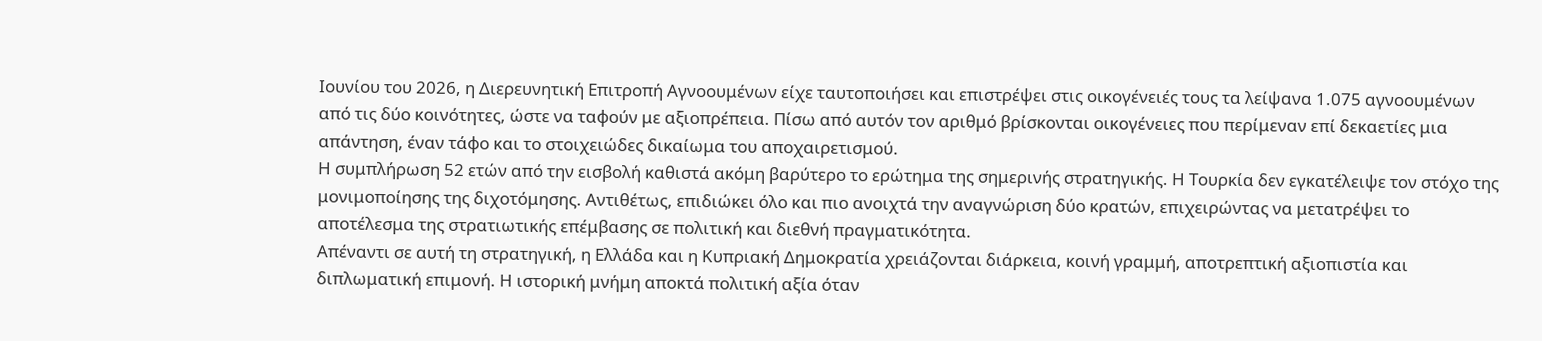Ιουνίου του 2026, η Διερευνητική Επιτροπή Αγνοουμένων είχε ταυτοποιήσει και επιστρέψει στις οικογένειές τους τα λείψανα 1.075 αγνοουμένων από τις δύο κοινότητες, ώστε να ταφούν με αξιοπρέπεια. Πίσω από αυτόν τον αριθμό βρίσκονται οικογένειες που περίμεναν επί δεκαετίες μια απάντηση, έναν τάφο και το στοιχειώδες δικαίωμα του αποχαιρετισμού.
Η συμπλήρωση 52 ετών από την εισβολή καθιστά ακόμη βαρύτερο το ερώτημα της σημερινής στρατηγικής. Η Τουρκία δεν εγκατέλειψε τον στόχο της μονιμοποίησης της διχοτόμησης. Αντιθέτως, επιδιώκει όλο και πιο ανοιχτά την αναγνώριση δύο κρατών, επιχειρώντας να μετατρέψει το αποτέλεσμα της στρατιωτικής επέμβασης σε πολιτική και διεθνή πραγματικότητα.
Απέναντι σε αυτή τη στρατηγική, η Ελλάδα και η Κυπριακή Δημοκρατία χρειάζονται διάρκεια, κοινή γραμμή, αποτρεπτική αξιοπιστία και διπλωματική επιμονή. Η ιστορική μνήμη αποκτά πολιτική αξία όταν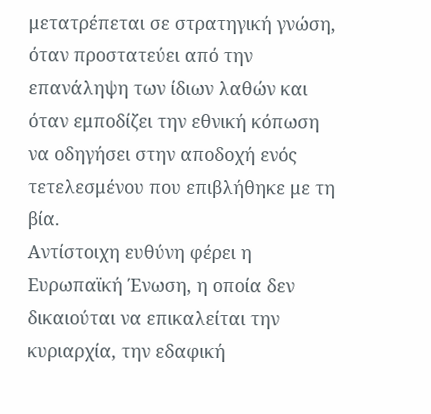μετατρέπεται σε στρατηγική γνώση, όταν προστατεύει από την επανάληψη των ίδιων λαθών και όταν εμποδίζει την εθνική κόπωση να οδηγήσει στην αποδοχή ενός τετελεσμένου που επιβλήθηκε με τη βία.
Αντίστοιχη ευθύνη φέρει η Ευρωπαϊκή Ένωση, η οποία δεν δικαιούται να επικαλείται την κυριαρχία, την εδαφική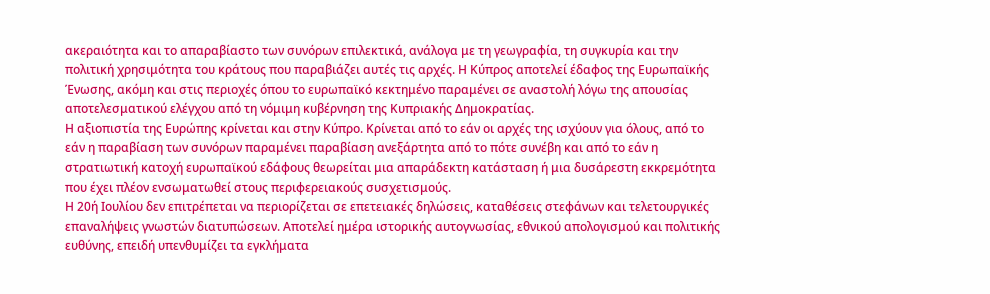ακεραιότητα και το απαραβίαστο των συνόρων επιλεκτικά, ανάλογα με τη γεωγραφία, τη συγκυρία και την πολιτική χρησιμότητα του κράτους που παραβιάζει αυτές τις αρχές. Η Κύπρος αποτελεί έδαφος της Ευρωπαϊκής Ένωσης, ακόμη και στις περιοχές όπου το ευρωπαϊκό κεκτημένο παραμένει σε αναστολή λόγω της απουσίας αποτελεσματικού ελέγχου από τη νόμιμη κυβέρνηση της Κυπριακής Δημοκρατίας.
Η αξιοπιστία της Ευρώπης κρίνεται και στην Κύπρο. Κρίνεται από το εάν οι αρχές της ισχύουν για όλους, από το εάν η παραβίαση των συνόρων παραμένει παραβίαση ανεξάρτητα από το πότε συνέβη και από το εάν η στρατιωτική κατοχή ευρωπαϊκού εδάφους θεωρείται μια απαράδεκτη κατάσταση ή μια δυσάρεστη εκκρεμότητα που έχει πλέον ενσωματωθεί στους περιφερειακούς συσχετισμούς.
Η 20ή Ιουλίου δεν επιτρέπεται να περιορίζεται σε επετειακές δηλώσεις, καταθέσεις στεφάνων και τελετουργικές επαναλήψεις γνωστών διατυπώσεων. Αποτελεί ημέρα ιστορικής αυτογνωσίας, εθνικού απολογισμού και πολιτικής ευθύνης, επειδή υπενθυμίζει τα εγκλήματα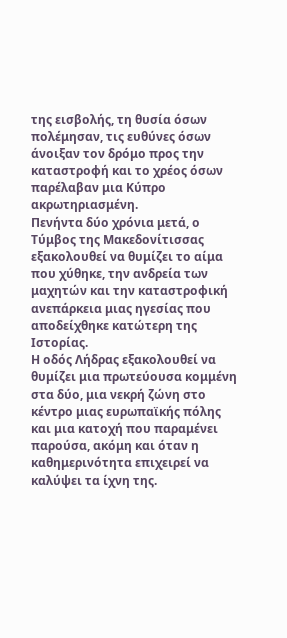της εισβολής, τη θυσία όσων πολέμησαν, τις ευθύνες όσων άνοιξαν τον δρόμο προς την καταστροφή και το χρέος όσων παρέλαβαν μια Κύπρο ακρωτηριασμένη.
Πενήντα δύο χρόνια μετά, ο Τύμβος της Μακεδονίτισσας εξακολουθεί να θυμίζει το αίμα που χύθηκε, την ανδρεία των μαχητών και την καταστροφική ανεπάρκεια μιας ηγεσίας που αποδείχθηκε κατώτερη της Ιστορίας.
Η οδός Λήδρας εξακολουθεί να θυμίζει μια πρωτεύουσα κομμένη στα δύο, μια νεκρή ζώνη στο κέντρο μιας ευρωπαϊκής πόλης και μια κατοχή που παραμένει παρούσα, ακόμη και όταν η καθημερινότητα επιχειρεί να καλύψει τα ίχνη της.